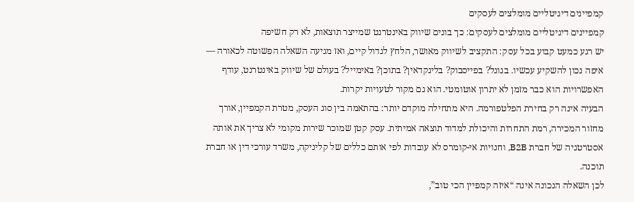קמפיינים דיגיטליים מומלצים לעסקים
קמפיינים דיגיטליים מומלצים לעסקים: כך בונים שיווק באינטרנט שמייצר תוצאות, לא רק חשיפה
יש רגע כמעט קבוע בכל עסק: התקציב לשיווק מאושר, הלחץ לגדול קיים, ואז מגיעה השאלה הפשוטה לכאורה — איפה נכון להשקיע עכשיו. בגוגל? בפייסבוק? בלינקדאין? בתוכן? באימייל? בעולם של שיווק באינטרנט, עודף האפשרויות הוא כבר מזמן לא יתרון אוטומטי. הוא גם מקור לטעויות יקרות.
הבעיה אינה רק בחירת הפלטפורמה. היא מתחילה מוקדם יותר: בהתאמה בין סוג העסק, מטרת הקמפיין, אורך מחזור המכירה, רמת התחרות והיכולת למדוד תוצאה אמיתית. עסק קטן שמוכר שירות מקומי לא צריך את אותה אסטרטגיה של חברת B2B, וחנויות אי-קומרס לא עובדות לפי אותם כללים של קליניקה, משרד עורכי דין או חברת תוכנה.
לכן השאלה הנכונה אינה “איזה קמפיין הכי טוב”,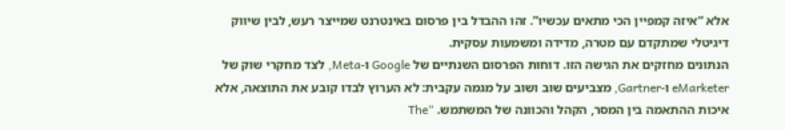אלא “איזה קמפיין הכי מתאים עכשיו”. זהו ההבדל בין פרסום באינטרנט שמייצר רעש, לבין שיווק דיגיטלי שמתקדם עם מטרה, מדידה ומשמעות עסקית.
הנתונים מחזקים את הגישה הזו. דוחות הפרסום השנתיים של Google ו-Meta, לצד מחקרי שוק של eMarketer ו-Gartner, מצביעים שוב ושוב על מגמה עקבית: לא הערוץ לבדו קובע את התוצאה, אלא איכות ההתאמה בין המסר, הקהל והכוונה של המשתמש. “The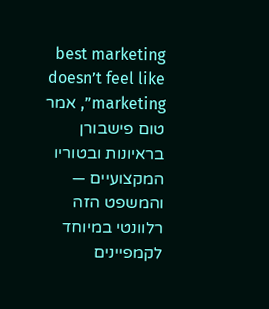best marketing doesn’t feel like marketing”, אמר טום פישבורן בראיונות ובטוריו המקצועיים — והמשפט הזה רלוונטי במיוחד לקמפיינים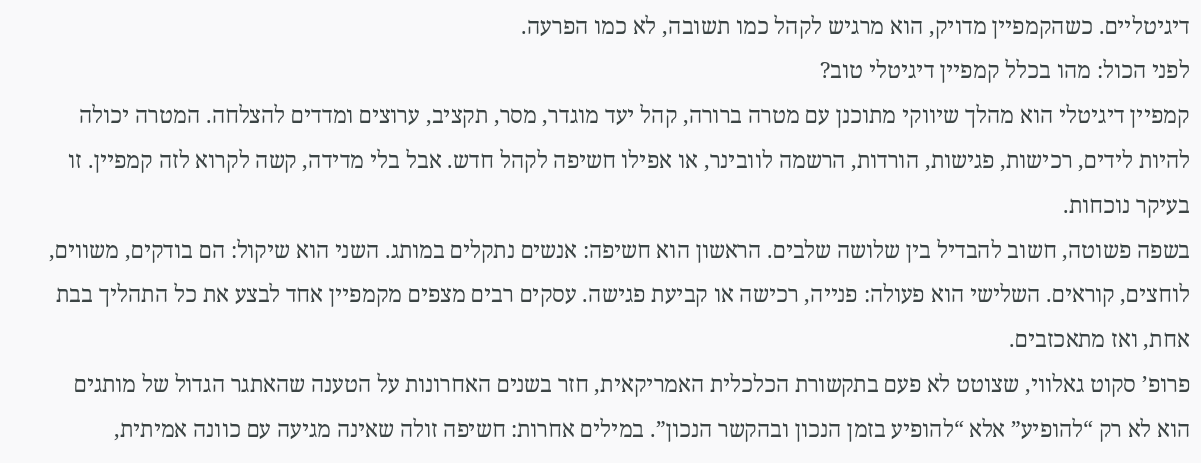דיגיטליים. כשהקמפיין מדויק, הוא מרגיש לקהל כמו תשובה, לא כמו הפרעה.
לפני הכול: מהו בכלל קמפיין דיגיטלי טוב?
קמפיין דיגיטלי הוא מהלך שיווקי מתוכנן עם מטרה ברורה, קהל יעד מוגדר, מסר, תקציב, ערוצים ומדדים להצלחה. המטרה יכולה להיות לידים, רכישות, פגישות, הורדות, הרשמה לוובינר, או אפילו חשיפה לקהל חדש. אבל בלי מדידה, קשה לקרוא לזה קמפיין. זו בעיקר נוכחות.
בשפה פשוטה, חשוב להבדיל בין שלושה שלבים. הראשון הוא חשיפה: אנשים נתקלים במותג. השני הוא שיקול: הם בודקים, משווים, לוחצים, קוראים. השלישי הוא פעולה: פנייה, רכישה או קביעת פגישה. עסקים רבים מצפים מקמפיין אחד לבצע את כל התהליך בבת אחת, ואז מתאכזבים.
פרופ’ סקוט גאלווי, שצוטט לא פעם בתקשורת הכלכלית האמריקאית, חזר בשנים האחרונות על הטענה שהאתגר הגדול של מותגים הוא לא רק “להופיע” אלא “להופיע בזמן הנכון ובהקשר הנכון”. במילים אחרות: חשיפה זולה שאינה מגיעה עם כוונה אמיתית,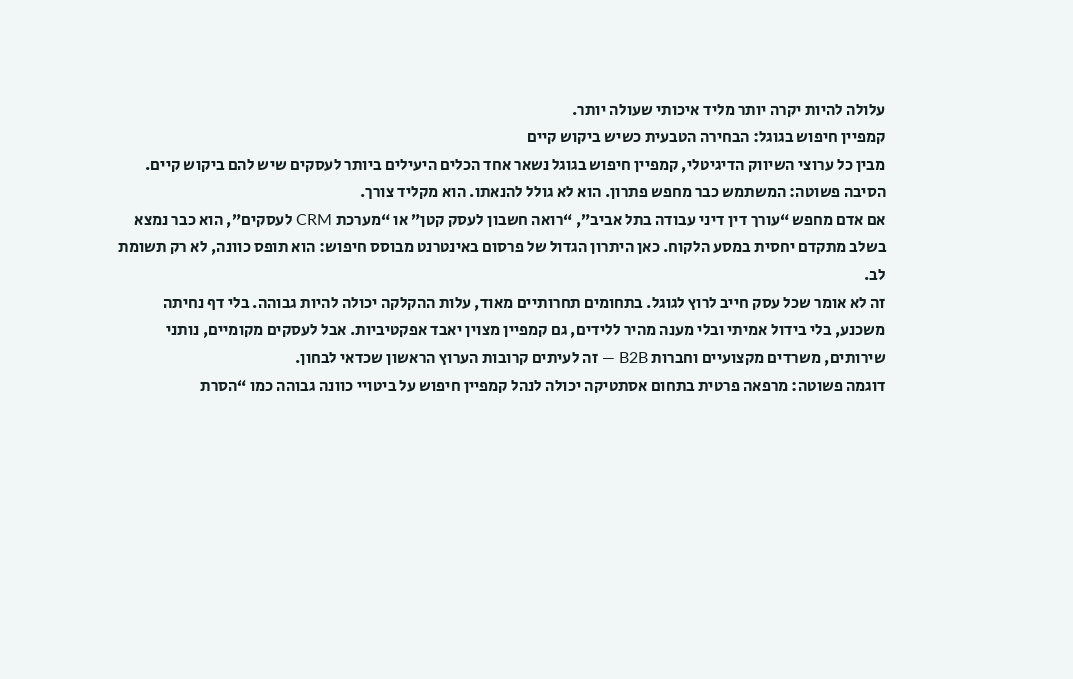עלולה להיות יקרה יותר מליד איכותי שעולה יותר.
קמפיין חיפוש בגוגל: הבחירה הטבעית כשיש ביקוש קיים
מבין כל ערוצי השיווק הדיגיטלי, קמפיין חיפוש בגוגל נשאר אחד הכלים היעילים ביותר לעסקים שיש להם ביקוש קיים. הסיבה פשוטה: המשתמש כבר מחפש פתרון. הוא לא גולל להנאתו. הוא מקליד צורך.
אם אדם מחפש “עורך דין דיני עבודה בתל אביב”, “רואה חשבון לעסק קטן” או “מערכת CRM לעסקים”, הוא כבר נמצא בשלב מתקדם יחסית במסע הלקוח. כאן היתרון הגדול של פרסום באינטרנט מבוסס חיפוש: הוא תופס כוונה, לא רק תשומת לב.
זה לא אומר שכל עסק חייב לרוץ לגוגל. בתחומים תחרותיים מאוד, עלות ההקלקה יכולה להיות גבוהה. בלי דף נחיתה משכנע, בלי בידול אמיתי ובלי מענה מהיר ללידים, גם קמפיין מצוין יאבד אפקטיביות. אבל לעסקים מקומיים, נותני שירותים, משרדים מקצועיים וחברות B2B — זה לעיתים קרובות הערוץ הראשון שכדאי לבחון.
דוגמה פשוטה: מרפאה פרטית בתחום אסתטיקה יכולה לנהל קמפיין חיפוש על ביטויי כוונה גבוהה כמו “הסרת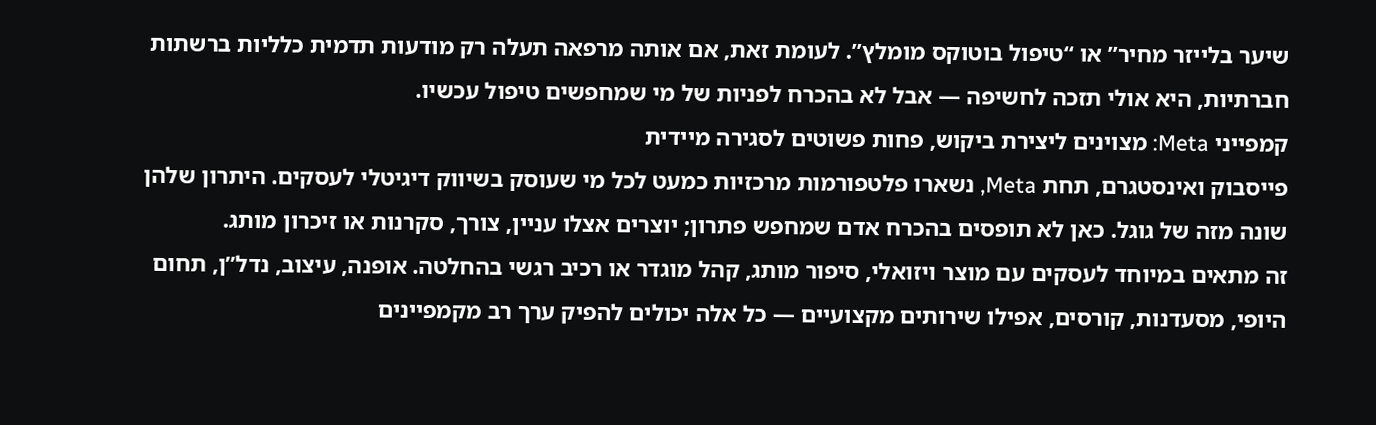שיער בלייזר מחיר” או “טיפול בוטוקס מומלץ”. לעומת זאת, אם אותה מרפאה תעלה רק מודעות תדמית כלליות ברשתות חברתיות, היא אולי תזכה לחשיפה — אבל לא בהכרח לפניות של מי שמחפשים טיפול עכשיו.
קמפייני Meta: מצוינים ליצירת ביקוש, פחות פשוטים לסגירה מיידית
פייסבוק ואינסטגרם, תחת Meta, נשארו פלטפורמות מרכזיות כמעט לכל מי שעוסק בשיווק דיגיטלי לעסקים. היתרון שלהן שונה מזה של גוגל. כאן לא תופסים בהכרח אדם שמחפש פתרון; יוצרים אצלו עניין, צורך, סקרנות או זיכרון מותג.
זה מתאים במיוחד לעסקים עם מוצר ויזואלי, סיפור מותג, קהל מוגדר או רכיב רגשי בהחלטה. אופנה, עיצוב, נדל”ן, תחום היופי, מסעדנות, קורסים, אפילו שירותים מקצועיים — כל אלה יכולים להפיק ערך רב מקמפיינים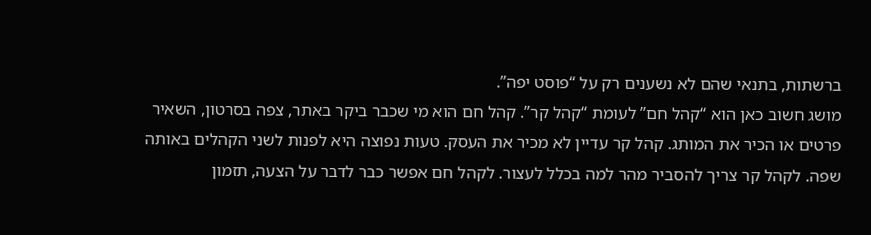ברשתות, בתנאי שהם לא נשענים רק על “פוסט יפה”.
מושג חשוב כאן הוא “קהל חם” לעומת “קהל קר”. קהל חם הוא מי שכבר ביקר באתר, צפה בסרטון, השאיר פרטים או הכיר את המותג. קהל קר עדיין לא מכיר את העסק. טעות נפוצה היא לפנות לשני הקהלים באותה שפה. לקהל קר צריך להסביר מהר למה בכלל לעצור. לקהל חם אפשר כבר לדבר על הצעה, תזמון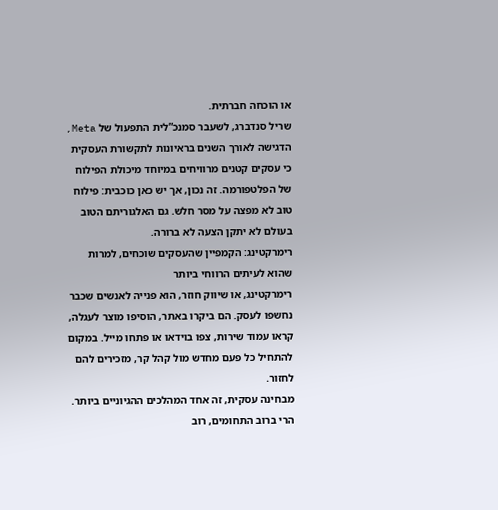או הוכחה חברתית.
שריל סנדברג, לשעבר סמנכ”לית התפעול של Meta, הדגישה לאורך השנים בראיונות לתקשורת העסקית כי עסקים קטנים מרוויחים במיוחד מיכולת הפילוח של הפלטפורמה. זה נכון, אך יש כאן כוכבית: פילוח טוב לא מפצה על מסר חלש. גם האלגוריתם הטוב בעולם לא יתקן הצעה לא ברורה.
רימרקטינג: הקמפיין שהעסקים שוכחים, למרות שהוא לעיתים הרווחי ביותר
רימרקטינג, או שיווק חוזר, הוא פנייה לאנשים שכבר נחשפו לעסק. הם ביקרו באתר, הוסיפו מוצר לעגלה, קראו עמוד שירות, צפו בוידאו או פתחו מייל. במקום להתחיל כל פעם מחדש מול קהל קר, מזכירים להם לחזור.
מבחינה עסקית, זה אחד המהלכים ההגיוניים ביותר. הרי ברוב התחומים, רוב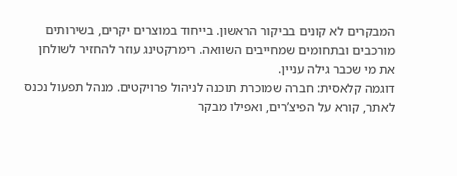המבקרים לא קונים בביקור הראשון. בייחוד במוצרים יקרים, בשירותים מורכבים ובתחומים שמחייבים השוואה. רימרקטינג עוזר להחזיר לשולחן את מי שכבר גילה עניין.
דוגמה קלאסית: חברה שמוכרת תוכנה לניהול פרויקטים. מנהל תפעול נכנס לאתר, קורא על הפיצ’רים, ואפילו מבקר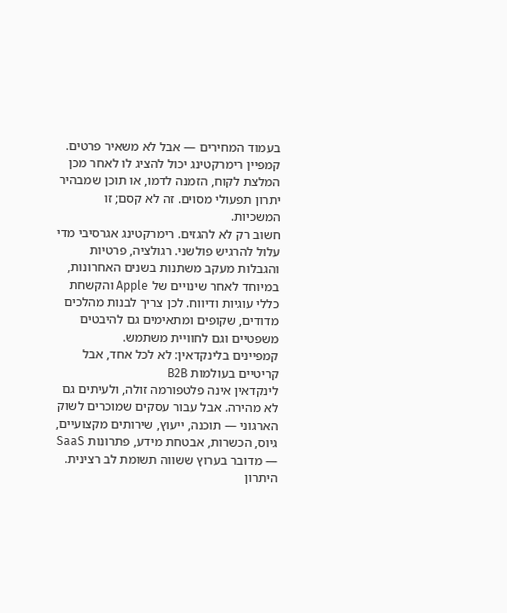בעמוד המחירים — אבל לא משאיר פרטים. קמפיין רימרקטינג יכול להציג לו לאחר מכן המלצת לקוח, הזמנה לדמו, או תוכן שמבהיר יתרון תפעולי מסוים. זה לא קסם; זו המשכיות.
חשוב רק לא להגזים. רימרקטינג אגרסיבי מדי עלול להרגיש פולשני. רגולציה, פרטיות והגבלות מעקב משתנות בשנים האחרונות, במיוחד לאחר שינויים של Apple והקשחת כללי עוגיות ודיווח. לכן צריך לבנות מהלכים מדודים, שקופים ומתאימים גם להיבטים משפטיים וגם לחוויית משתמש.
קמפיינים בלינקדאין: לא לכל אחד, אבל קריטיים בעולמות B2B
לינקדאין אינה פלטפורמה זולה, ולעיתים גם לא מהירה. אבל עבור עסקים שמוכרים לשוק הארגוני — תוכנה, ייעוץ, שירותים מקצועיים, גיוס, הכשרות, אבטחת מידע, פתרונות SaaS — מדובר בערוץ ששווה תשומת לב רצינית.
היתרון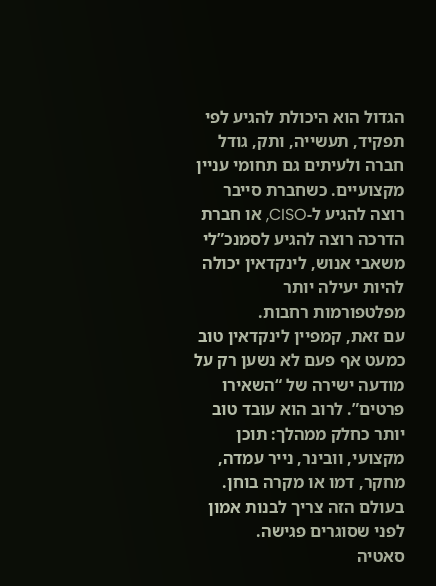הגדול הוא היכולת להגיע לפי תפקיד, תעשייה, ותק, גודל חברה ולעיתים גם תחומי עניין מקצועיים. כשחברת סייבר רוצה להגיע ל-CISO, או חברת הדרכה רוצה להגיע לסמנכ”לי משאבי אנוש, לינקדאין יכולה להיות יעילה יותר מפלטפורמות רחבות.
עם זאת, קמפיין לינקדאין טוב כמעט אף פעם לא נשען רק על מודעה ישירה של “השאירו פרטים”. לרוב הוא עובד טוב יותר כחלק ממהלך: תוכן מקצועי, וובינר, נייר עמדה, מחקר, דמו או מקרה בוחן. בעולם הזה צריך לבנות אמון לפני שסוגרים פגישה.
סאטיה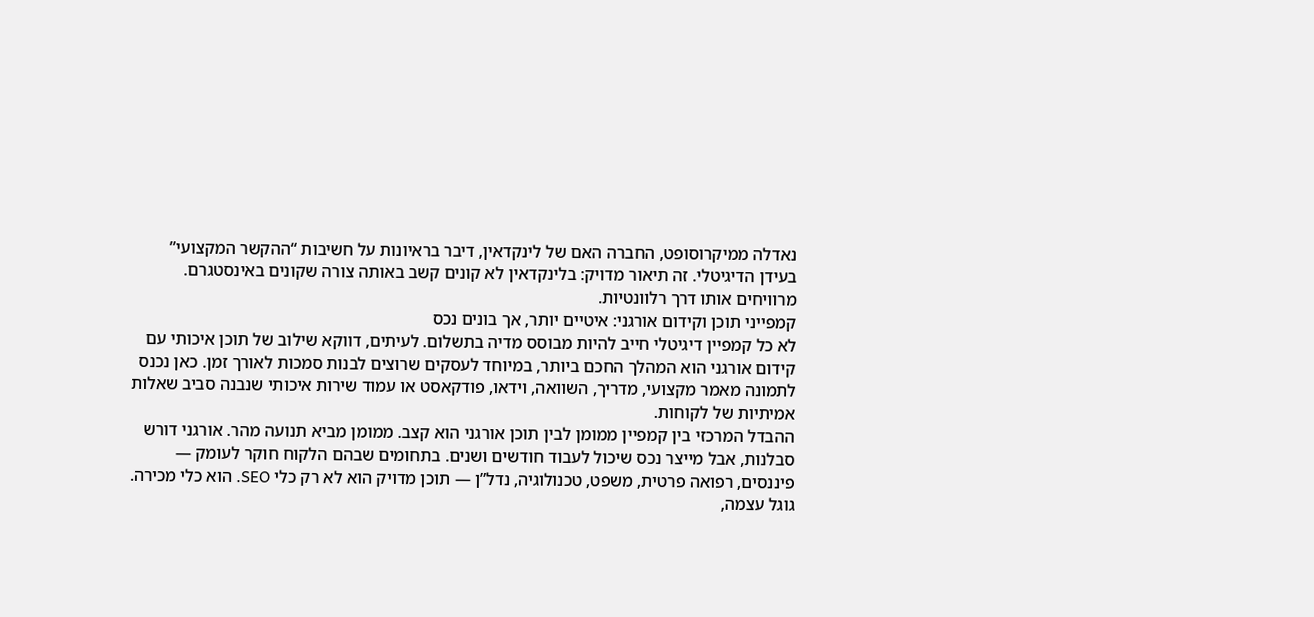נאדלה ממיקרוסופט, החברה האם של לינקדאין, דיבר בראיונות על חשיבות “ההקשר המקצועי” בעידן הדיגיטלי. זה תיאור מדויק: בלינקדאין לא קונים קשב באותה צורה שקונים באינסטגרם. מרוויחים אותו דרך רלוונטיות.
קמפייני תוכן וקידום אורגני: איטיים יותר, אך בונים נכס
לא כל קמפיין דיגיטלי חייב להיות מבוסס מדיה בתשלום. לעיתים, דווקא שילוב של תוכן איכותי עם קידום אורגני הוא המהלך החכם ביותר, במיוחד לעסקים שרוצים לבנות סמכות לאורך זמן. כאן נכנס לתמונה מאמר מקצועי, מדריך, השוואה, וידאו, פודקאסט או עמוד שירות איכותי שנבנה סביב שאלות אמיתיות של לקוחות.
ההבדל המרכזי בין קמפיין ממומן לבין תוכן אורגני הוא קצב. ממומן מביא תנועה מהר. אורגני דורש סבלנות, אבל מייצר נכס שיכול לעבוד חודשים ושנים. בתחומים שבהם הלקוח חוקר לעומק — פיננסים, רפואה פרטית, משפט, טכנולוגיה, נדל”ן — תוכן מדויק הוא לא רק כלי SEO. הוא כלי מכירה.
גוגל עצמה,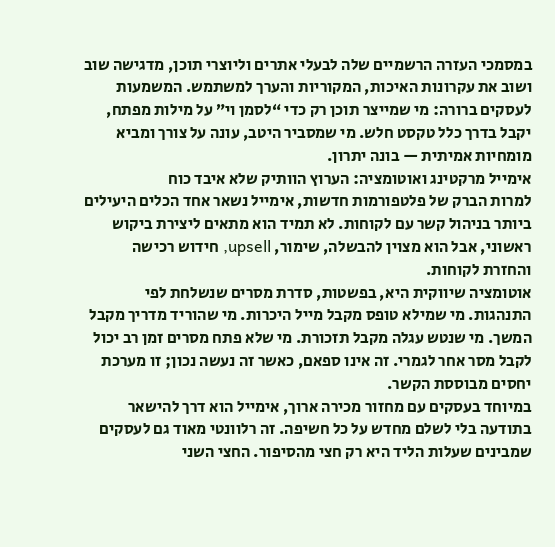במסמכי העזרה הרשמיים שלה לבעלי אתרים וליוצרי תוכן, מדגישה שוב ושוב את עקרונות האיכות, המקוריות והערך למשתמש. המשמעות לעסקים ברורה: מי שמייצר תוכן רק כדי “לסמן וי” על מילות מפתח, יקבל בדרך כלל טקסט חלש. מי שמסביר היטב, עונה על צורך ומביא מומחיות אמיתית — בונה יתרון.
אימייל מרקטינג ואוטומציה: הערוץ הוותיק שלא איבד כוח
למרות הברק של פלטפורמות חדשות, אימייל נשאר אחד הכלים היעילים ביותר בניהול קשר עם לקוחות. לא תמיד הוא מתאים ליצירת ביקוש ראשוני, אבל הוא מצוין להבשלה, שימור, upsell, חידוש רכישה והחזרת לקוחות.
אוטומציה שיווקית היא, בפשטות, סדרת מסרים שנשלחת לפי התנהגות. מי שמילא טופס מקבל מייל היכרות. מי שהוריד מדריך מקבל המשך. מי שנטש עגלה מקבל תזכורת. מי שלא פתח מסרים זמן רב יכול לקבל מסר אחר לגמרי. זה אינו ספאם, כאשר זה נעשה נכון; זו מערכת יחסים מבוססת הקשר.
במיוחד בעסקים עם מחזור מכירה ארוך, אימייל הוא דרך להישאר בתודעה בלי לשלם מחדש על כל חשיפה. זה רלוונטי מאוד גם לעסקים שמבינים שעלות הליד היא רק חצי מהסיפור. החצי השני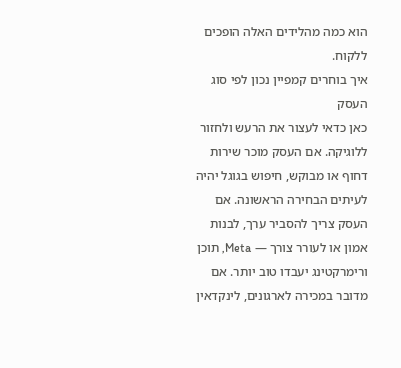הוא כמה מהלידים האלה הופכים ללקוח.
איך בוחרים קמפיין נכון לפי סוג העסק
כאן כדאי לעצור את הרעש ולחזור ללוגיקה. אם העסק מוכר שירות דחוף או מבוקש, חיפוש בגוגל יהיה לעיתים הבחירה הראשונה. אם העסק צריך להסביר ערך, לבנות אמון או לעורר צורך — Meta, תוכן ורימרקטינג יעבדו טוב יותר. אם מדובר במכירה לארגונים, לינקדאין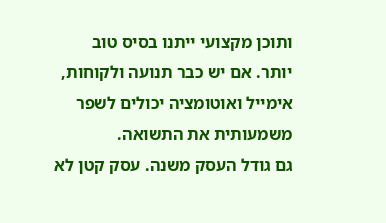ותוכן מקצועי ייתנו בסיס טוב יותר. אם יש כבר תנועה ולקוחות, אימייל ואוטומציה יכולים לשפר משמעותית את התשואה.
גם גודל העסק משנה. עסק קטן לא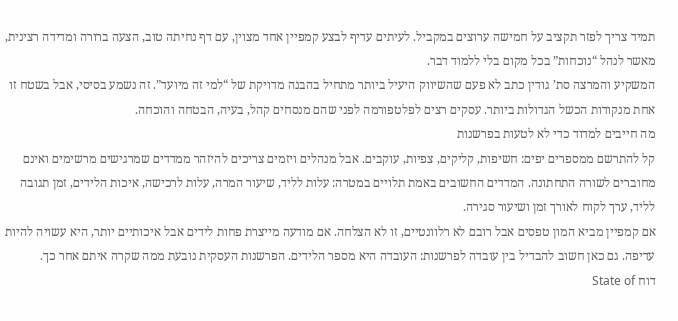תמיד צריך לפזר תקציב על חמישה ערוצים במקביל. לעיתים עדיף לבצע קמפיין אחד מצוין, עם דף נחיתה טוב, הצעה ברורה ומדידה רצינית, מאשר לנהל “נוכחות” בכל מקום בלי ללמוד דבר.
המשקיע והמרצה סת’ גודין כתב לא פעם שהשיווק היעיל ביותר מתחיל בהבנה מדויקת של “למי זה מיועד”. זה נשמע בסיסי, אבל בשטח זו אחת מנקודות הכשל הגדולות ביותר. עסקים רצים לפלטפורמה לפני שהם מנסחים קהל, בעיה, הבטחה והוכחה.
מה חייבים למדוד כדי לא לטעות בפרשנות
קל להתרשם ממספרים יפים: חשיפות, קליקים, צפיות, עוקבים. אבל מנהלים ויזמים צריכים להיזהר ממדדים שמרגישים מרשימים ואינם מחוברים לשורה התחתונה. המדדים החשובים באמת תלויים במטרה: עלות לליד, שיעור המרה, עלות לרכישה, איכות הלידים, זמן תגובה לליד, ערך לקוח לאורך זמן ושיעור סגירה.
אם קמפיין מביא המון טפסים אבל רובם לא רלוונטיים, זו לא הצלחה. אם מודעה מייצרת פחות לידים אבל איכותיים יותר, היא עשויה להיות עדיפה. גם כאן חשוב להבדיל בין עובדה לפרשנות: העובדה היא מספר הלידים. הפרשנות העסקית נובעת ממה שקרה איתם אחר כך.
דוח State of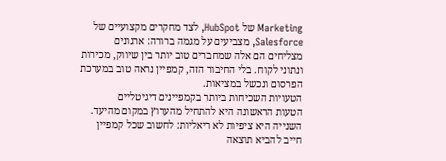Marketing של HubSpot, לצד מחקרים מקצועיים של Salesforce, מצביעים על מגמה ברורה: ארגונים מצליחים הם אלה שמחברים טוב יותר בין שיווק, מכירות ונתוני לקוח. בלי החיבור הזה, קמפיין נראה טוב במערכת הפרסום ונכשל במציאות.
הטעויות השכיחות ביותר בקמפיינים דיגיטליים
הטעות הראשונה היא להתחיל מהערוץ במקום מהיעד. השנייה היא ציפיות לא ריאליות: לחשוב שכל קמפיין חייב להביא תוצאה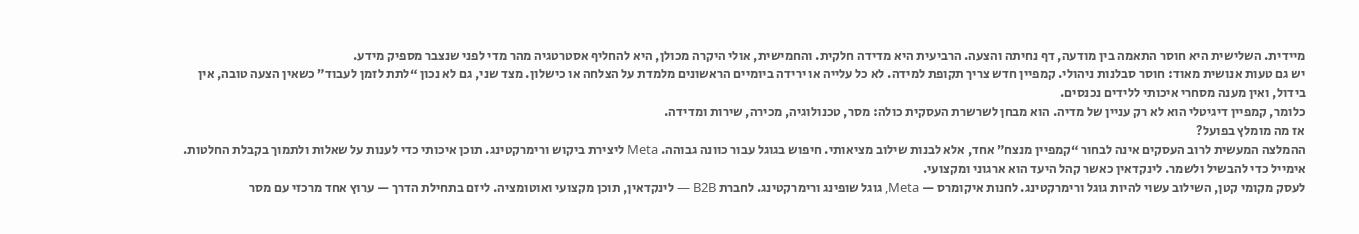מיידית. השלישית היא חוסר התאמה בין מודעה, דף נחיתה והצעה. הרביעית היא מדידה חלקית. והחמישית, אולי היקרה מכולן, היא להחליף אסטרטגיה מהר מדי לפני שנצבר מספיק מידע.
יש גם טעות אנושית מאוד: חוסר סבלנות ניהולי. קמפיין חדש צריך תקופת למידה. לא כל עלייה או ירידה ביומיים הראשונים מלמדת על הצלחה או כישלון. מצד שני, גם לא נכון “לתת לזמן לעבוד” כשאין הצעה טובה, אין בידול, ואין מענה מסחרי איכותי ללידים נכנסים.
כלומר, קמפיין דיגיטלי הוא לא רק עניין של מדיה. הוא מבחן לשרשרת העסקית כולה: מסר, טכנולוגיה, מכירה, שירות ומדידה.
אז מה מומלץ בפועל?
ההמלצה המעשית לרוב העסקים אינה לבחור “קמפיין מנצח” אחד, אלא לבנות שילוב מציאותי. חיפוש בגוגל עבור כוונה גבוהה. Meta ליצירת ביקוש ורימרקטינג. תוכן איכותי כדי לענות על שאלות ולתמוך בקבלת החלטות. אימייל כדי להבשיל ולשמר. לינקדאין כאשר קהל היעד הוא ארגוני ומקצועי.
לעסק מקומי קטן, השילוב עשוי להיות גוגל ורימרקטינג. לחנות איקומרס — Meta, גוגל שופינג ורימרקטינג. לחברת B2B — לינקדאין, תוכן מקצועי ואוטומציה. ליזם בתחילת הדרך — ערוץ אחד מרכזי עם מסר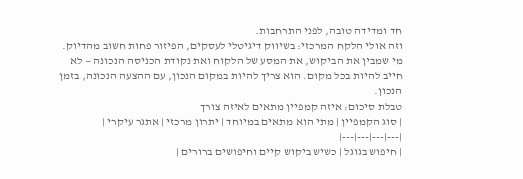חד ומדידה טובה, לפני התרחבות.
וזה אולי הלקח המרכזי: בשיווק דיגיטלי לעסקים, הפיזור פחות חשוב מהדיוק. מי שמבין את הביקוש, את המסע של הלקוח ואת נקודת הכניסה הנכונה — לא חייב להיות בכל מקום. הוא צריך להיות במקום הנכון, עם ההצעה הנכונה, בזמן הנכון.
טבלת סיכום: איזה קמפיין מתאים לאיזה צורך
| סוג הקמפיין | מתי הוא מתאים במיוחד | יתרון מרכזי | אתגר עיקרי |
|---|---|---|---|
| חיפוש בגוגל | כשיש ביקוש קיים וחיפושים ברורים |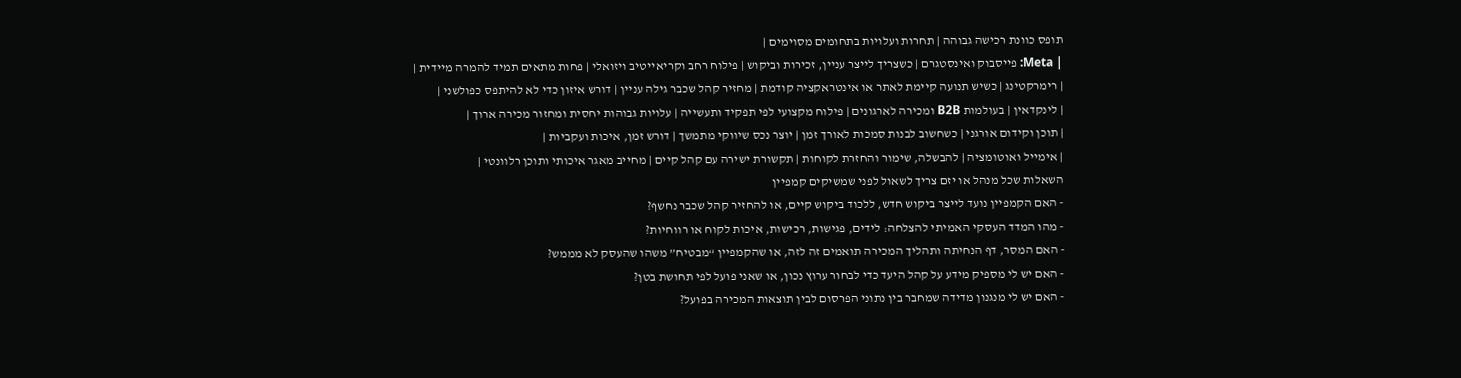תופס כוונת רכישה גבוהה | תחרות ועלויות בתחומים מסוימים |
| Meta: פייסבוק ואינסטגרם | כשצריך לייצר עניין, זכירות וביקוש | פילוח רחב וקריאייטיב ויזואלי | פחות מתאים תמיד להמרה מיידית |
| רימרקטינג | כשיש תנועה קיימת לאתר או אינטראקציה קודמת | מחזיר קהל שכבר גילה עניין | דורש איזון כדי לא להיתפס כפולשני |
| לינקדאין | בעולמות B2B ומכירה לארגונים | פילוח מקצועי לפי תפקיד ותעשייה | עלויות גבוהות יחסית ומחזור מכירה ארוך |
| תוכן וקידום אורגני | כשחשוב לבנות סמכות לאורך זמן | יוצר נכס שיווקי מתמשך | דורש זמן, איכות ועקביות |
| אימייל ואוטומציה | להבשלה, שימור והחזרת לקוחות | תקשורת ישירה עם קהל קיים | מחייב מאגר איכותי ותוכן רלוונטי |
השאלות שכל מנהל או יזם צריך לשאול לפני שמשיקים קמפיין
- האם הקמפיין נועד לייצר ביקוש חדש, ללכוד ביקוש קיים, או להחזיר קהל שכבר נחשף?
- מהו המדד העסקי האמיתי להצלחה: לידים, פגישות, רכישות, איכות לקוח או רווחיות?
- האם המסר, דף הנחיתה ותהליך המכירה תואמים זה לזה, או שהקמפיין “מבטיח” משהו שהעסק לא מממש?
- האם יש לי מספיק מידע על קהל היעד כדי לבחור ערוץ נכון, או שאני פועל לפי תחושת בטן?
- האם יש לי מנגנון מדידה שמחבר בין נתוני הפרסום לבין תוצאות המכירה בפועל?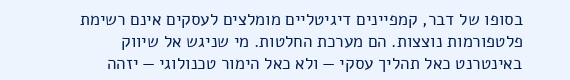בסופו של דבר, קמפיינים דיגיטליים מומלצים לעסקים אינם רשימת פלטפורמות נוצצות. הם מערכת החלטות. מי שניגש אל שיווק באינטרנט כאל תהליך עסקי — ולא כאל הימור טכנולוגי — יזהה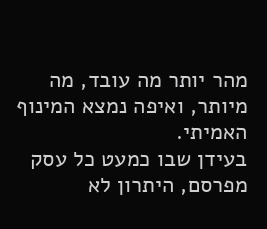מהר יותר מה עובד, מה מיותר, ואיפה נמצא המינוף האמיתי.
בעידן שבו כמעט כל עסק מפרסם, היתרון לא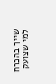שייך בהכרח למי שצועק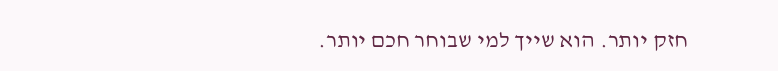חזק יותר. הוא שייך למי שבוחר חכם יותר.